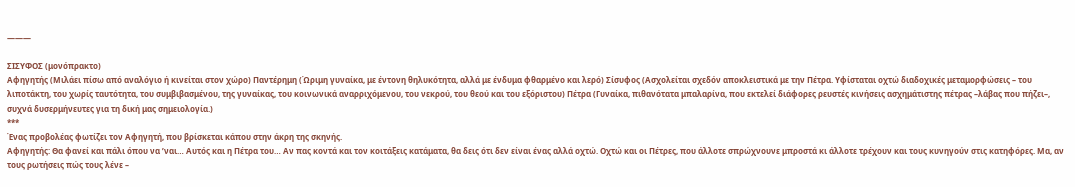———

ΣΙΣΥΦΟΣ (μονόπρακτο)
Αφηγητής (Μιλάει πίσω από αναλόγιο ή κινείται στον χώρο) Παντέρημη (Ώριμη γυναίκα, με έντονη θηλυκότητα, αλλά με ένδυμα φθαρμένο και λερό) Σίσυφος (Ασχολείται σχεδόν αποκλειστικά με την Πέτρα. Υφίσταται οχτώ διαδοχικές μεταμορφώσεις – του λιποτάκτη, του χωρίς ταυτότητα, του συμβιβασμένου, της γυναίκας, του κοινωνικά αναρριχόμενου, του νεκρού, του θεού και του εξόριστου) Πέτρα (Γυναίκα, πιθανότατα μπαλαρίνα, που εκτελεί διάφορες ρευστές κινήσεις ασχημάτιστης πέτρας –λάβας που πήζει–, συχνά δυσερμήνευτες για τη δική μας σημειολογία.)
***
Ένας προβολέας φωτίζει τον Αφηγητή, που βρίσκεται κάπου στην άκρη της σκηνής.
Αφηγητής: Θα φανεί και πάλι όπου να ’ναι… Αυτός και η Πέτρα του… Αν πας κοντά και τον κοιτάξεις κατάματα, θα δεις ότι δεν είναι ένας αλλά οχτώ. Οχτώ και οι Πέτρες, που άλλοτε σπρώχνουνε μπροστά κι άλλοτε τρέχουν και τους κυνηγούν στις κατηφόρες. Μα, αν τους ρωτήσεις πώς τους λένε –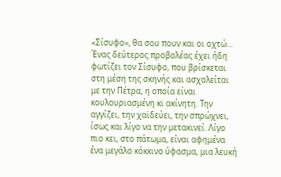«Σίσυφο», θα σου πουν και οι οχτώ…
Ένας δεύτερος προβολέας έχει ήδη φωτίζει τον Σίσυφο, που βρίσκεται στη μέση της σκηνής και ασχολείται με την Πέτρα, η οποία είναι κουλουριασμένη κι ακίνητη. Την αγγίζει, την χαϊδεύει, την σπρώχνει, ίσως και λίγο να την μετακινεί. Λίγο πιο κει, στο πάτωμα, είναι αφημένα ένα μεγάλο κόκκινο ύφασμα, μια λευκή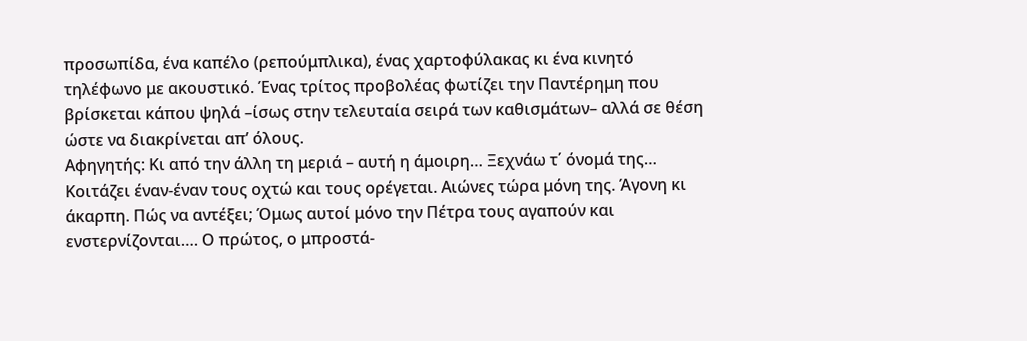προσωπίδα, ένα καπέλο (ρεπούμπλικα), ένας χαρτοφύλακας κι ένα κινητό τηλέφωνο με ακουστικό. Ένας τρίτος προβολέας φωτίζει την Παντέρημη που βρίσκεται κάπου ψηλά –ίσως στην τελευταία σειρά των καθισμάτων– αλλά σε θέση ώστε να διακρίνεται απ’ όλους.
Αφηγητής: Κι από την άλλη τη μεριά – αυτή η άμοιρη… Ξεχνάω τ΄ όνομά της… Κοιτάζει έναν-έναν τους οχτώ και τους ορέγεται. Αιώνες τώρα μόνη της. Άγονη κι άκαρπη. Πώς να αντέξει; Όμως αυτοί μόνο την Πέτρα τους αγαπούν και ενστερνίζονται…. Ο πρώτος, ο μπροστά-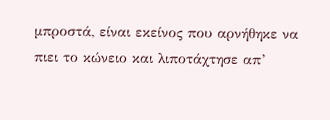μπροστά, είναι εκείνος που αρνήθηκε να πιει το κώνειο και λιποτάχτησε απ’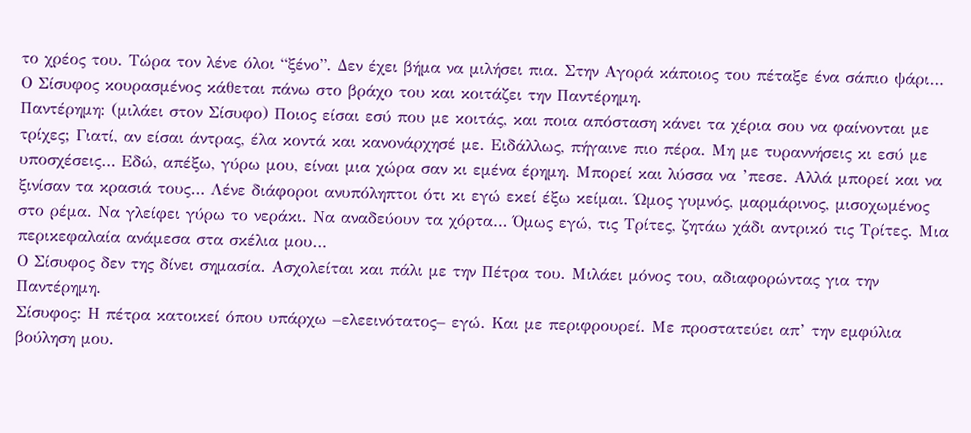το χρέος του. Τώρα τον λένε όλοι “ξένο”. Δεν έχει βήμα να μιλήσει πια. Στην Αγορά κάποιος του πέταξε ένα σάπιο ψάρι…
Ο Σίσυφος κουρασμένος κάθεται πάνω στο βράχο του και κοιτάζει την Παντέρημη.
Παντέρημη: (μιλάει στον Σίσυφο) Ποιος είσαι εσύ που με κοιτάς, και ποια απόσταση κάνει τα χέρια σου να φαίνονται με τρίχες; Γιατί, αν είσαι άντρας, έλα κοντά και κανονάρχησέ με. Ειδάλλως, πήγαινε πιο πέρα. Μη με τυραννήσεις κι εσύ με υποσχέσεις… Εδώ, απέξω, γύρω μου, είναι μια χώρα σαν κι εμένα έρημη. Μπορεί και λύσσα να ’πεσε. Αλλά μπορεί και να ξινίσαν τα κρασιά τους… Λένε διάφοροι ανυπόληπτοι ότι κι εγώ εκεί έξω κείμαι. Ώμος γυμνός, μαρμάρινος, μισοχωμένος στο ρέμα. Να γλείφει γύρω το νεράκι. Να αναδεύουν τα χόρτα… Όμως εγώ, τις Τρίτες, ζητάω χάδι αντρικό τις Τρίτες. Μια περικεφαλαία ανάμεσα στα σκέλια μου…
Ο Σίσυφος δεν της δίνει σημασία. Ασχολείται και πάλι με την Πέτρα του. Μιλάει μόνος του, αδιαφορώντας για την Παντέρημη.
Σίσυφος: Η πέτρα κατοικεί όπου υπάρχω –ελεεινότατος– εγώ. Και με περιφρουρεί. Με προστατεύει απ’ την εμφύλια βούληση μου.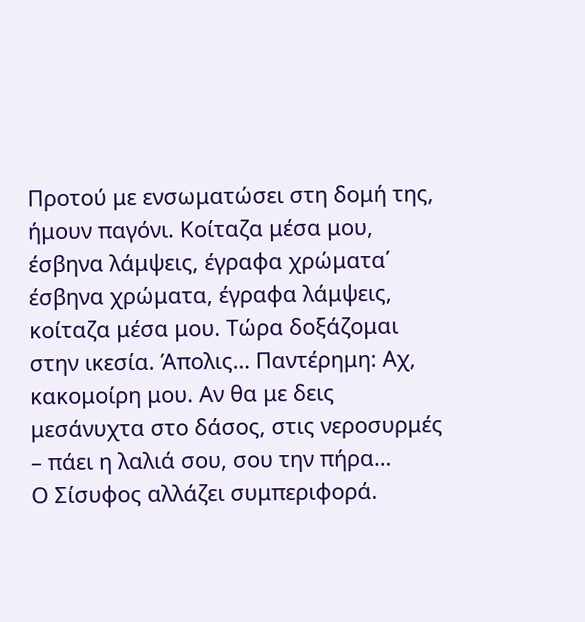Προτού με ενσωματώσει στη δομή της, ήμουν παγόνι. Κοίταζα μέσα μου, έσβηνα λάμψεις, έγραφα χρώματα΄ έσβηνα χρώματα, έγραφα λάμψεις, κοίταζα μέσα μου. Τώρα δοξάζομαι στην ικεσία. Άπολις… Παντέρημη: Αχ, κακομοίρη μου. Αν θα με δεις μεσάνυχτα στο δάσος, στις νεροσυρμές – πάει η λαλιά σου, σου την πήρα…
Ο Σίσυφος αλλάζει συμπεριφορά.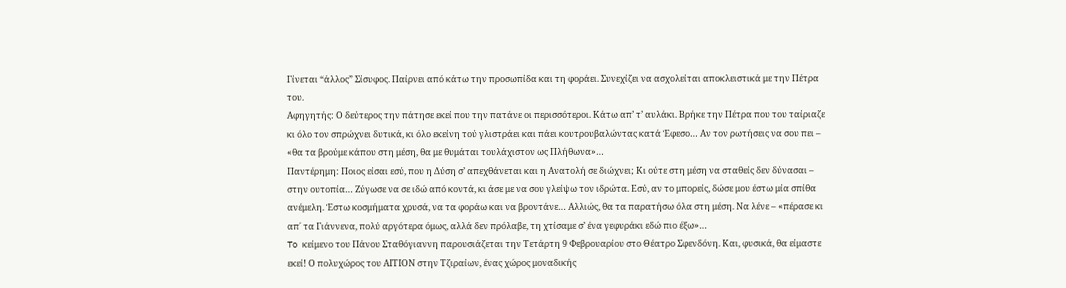Γίνεται “άλλος” Σίσυφος. Παίρνει από κάτω την προσωπίδα και τη φοράει. Συνεχίζει να ασχολείται αποκλειστικά με την Πέτρα του.
Αφηγητής: Ο δεύτερος την πάτησε εκεί που την πατάνε οι περισσότεροι. Κάτω απ’ τ’ αυλάκι. Βρήκε την Πέτρα που του ταίριαζε κι όλο τον σπρώχνει δυτικά, κι όλο εκείνη τού γλιστράει και πάει κουτρουβαλώντας κατά Έφεσο… Αν τον ρωτήσεις να σου πει – «θα τα βρούμε κάπου στη μέση, θα με θυμάται τουλάχιστον ως Πλήθωνα»…
Παντέρημη: Ποιος είσαι εσύ, που η Δύση σ’ απεχθάνεται και η Ανατολή σε διώχνει; Κι ούτε στη μέση να σταθείς δεν δύνασαι – στην ουτοπία… Ζύγωσε να σε ιδώ από κοντά, κι άσε με να σου γλείψω τον ιδρώτα. Εσύ, αν το μπορείς, δώσε μου έστω μία σπίθα ανέμελη. Έστω κοσμήματα χρυσά, να τα φοράω και να βροντάνε… Αλλιώς, θα τα παρατήσω όλα στη μέση. Να λένε – «πέρασε κι απ΄ τα Γιάννενα, πολύ αργότερα όμως, αλλά δεν πρόλαβε, τη χτίσαμε σ’ ένα γεφυράκι εδώ πιο έξω»…
To κείμενο του Πάνου Σταθόγιαννη παρουσιάζεται την Τετάρτη 9 Φεβρουαρίου στο Θέατρο Σφενδόνη. Και, φυσικά, θα είμαστε εκεί! Ο πολυχώρος του ΑΙΤΙΟΝ στην Τζιραίων, ένας χώρος μοναδικής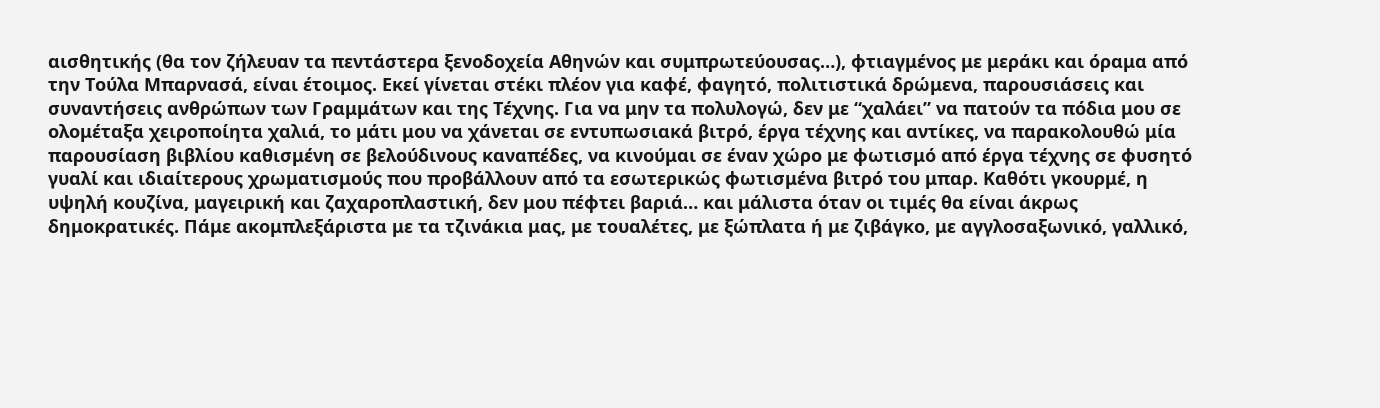αισθητικής (θα τον ζήλευαν τα πεντάστερα ξενοδοχεία Αθηνών και συμπρωτεύουσας…), φτιαγμένος με μεράκι και όραμα από την Τούλα Μπαρνασά, είναι έτοιμος. Εκεί γίνεται στέκι πλέον για καφέ, φαγητό, πολιτιστικά δρώμενα, παρουσιάσεις και συναντήσεις ανθρώπων των Γραμμάτων και της Τέχνης. Για να μην τα πολυλογώ, δεν με “χαλάει” να πατούν τα πόδια μου σε ολομέταξα χειροποίητα χαλιά, το μάτι μου να χάνεται σε εντυπωσιακά βιτρό, έργα τέχνης και αντίκες, να παρακολουθώ μία παρουσίαση βιβλίου καθισμένη σε βελούδινους καναπέδες, να κινούμαι σε έναν χώρο με φωτισμό από έργα τέχνης σε φυσητό γυαλί και ιδιαίτερους χρωματισμούς που προβάλλουν από τα εσωτερικώς φωτισμένα βιτρό του μπαρ. Καθότι γκουρμέ, η υψηλή κουζίνα, μαγειρική και ζαχαροπλαστική, δεν μου πέφτει βαριά… και μάλιστα όταν οι τιμές θα είναι άκρως δημοκρατικές. Πάμε ακομπλεξάριστα με τα τζινάκια μας, με τουαλέτες, με ξώπλατα ή με ζιβάγκο, με αγγλοσαξωνικό, γαλλικό,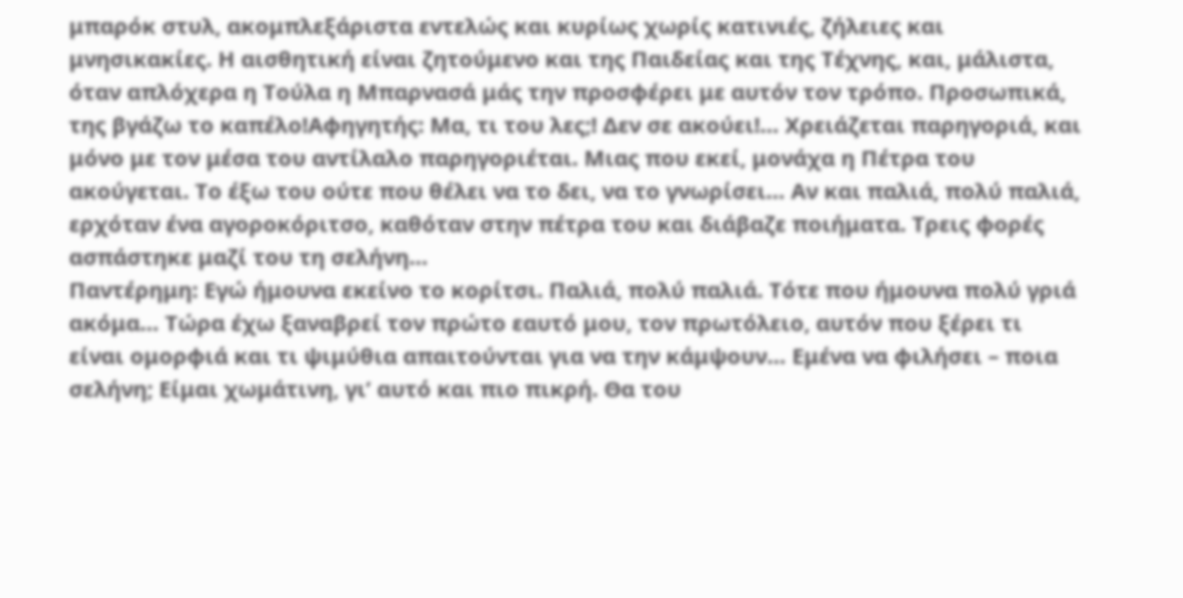μπαρόκ στυλ, ακομπλεξάριστα εντελώς και κυρίως χωρίς κατινιές, ζήλειες και μνησικακίες. Η αισθητική είναι ζητούμενο και της Παιδείας και της Τέχνης, και, μάλιστα, όταν απλόχερα η Τούλα η Μπαρνασά μάς την προσφέρει με αυτόν τον τρόπο. Προσωπικά, της βγάζω το καπέλο!Αφηγητής: Μα, τι του λες;! Δεν σε ακούει!… Χρειάζεται παρηγοριά, και μόνο με τον μέσα του αντίλαλο παρηγοριέται. Μιας που εκεί, μονάχα η Πέτρα του ακούγεται. Το έξω του ούτε που θέλει να το δει, να το γνωρίσει… Αν και παλιά, πολύ παλιά, ερχόταν ένα αγοροκόριτσο, καθόταν στην πέτρα του και διάβαζε ποιήματα. Τρεις φορές ασπάστηκε μαζί του τη σελήνη…
Παντέρημη: Εγώ ήμουνα εκείνο το κορίτσι. Παλιά, πολύ παλιά. Τότε που ήμουνα πολύ γριά ακόμα… Τώρα έχω ξαναβρεί τον πρώτο εαυτό μου, τον πρωτόλειο, αυτόν που ξέρει τι είναι ομορφιά και τι ψιμύθια απαιτούνται για να την κάμψουν… Εμένα να φιλήσει – ποια σελήνη; Είμαι χωμάτινη, γι’ αυτό και πιο πικρή. Θα του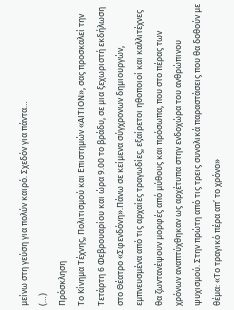μείνω στη γεύση για πολύν καιρό. Σχεδόν για πάντα…
(…)
Πρόσκληση
Το Κίνημα Τέχνης, Πολιτισμού και Επιστημών «ΑΙΤΙΟΝ», σας προσκαλεί την Τετάρτη 6 Φεβρουαρίου και ώρα 9.00 το βράδυ, σε μια ξεχωριστή εκδήλωση στο Θέατρο «Σφενδόνη».Πάνω σε κείμενα σύγχρονων δημιουργών, εμπνευσμένα από τις αρχαίες τραγωδίες, εξαίρετοι ηθοποιοί και καλλιτέχνες θα ζωντανέψουν μορφές από μύθους και πρόσωπα, που στο πέρας των χρόνων αναπτύχθηκαν ως αρχέτυπα στην ενδοχώρα του ανθρώπινου ψυχισμού. Στην πρώτη από τις τρεις συνολικά παραστάσεις που θα δοθούν με θέμα: «Το τραγικό πέρα απ’ το χρόνο»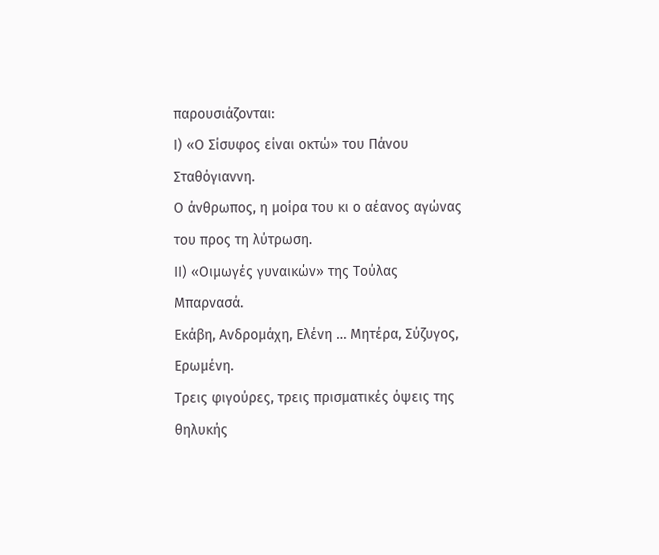παρουσιάζονται:
Ι) «Ο Σίσυφος είναι οκτώ» του Πάνου Σταθόγιαννη.
Ο άνθρωπος, η μοίρα του κι ο αέανος αγώνας του προς τη λύτρωση.
ΙΙ) «Οιμωγές γυναικών» της Τούλας Μπαρνασά.
Εκάβη, Ανδρομάχη, Ελένη … Μητέρα, Σύζυγος, Ερωμένη.
Τρεις φιγούρες, τρεις πρισματικές όψεις της θηλυκής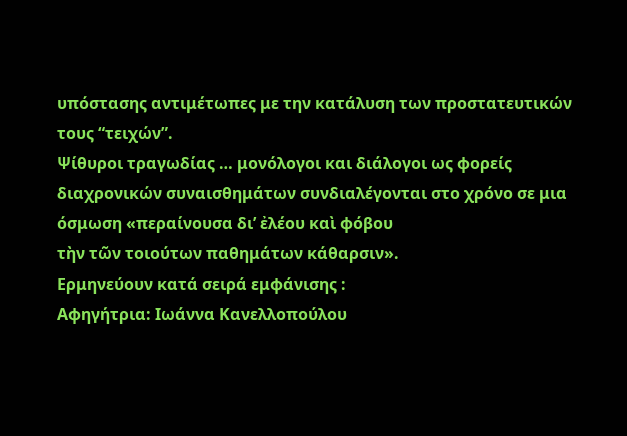υπόστασης αντιμέτωπες με την κατάλυση των προστατευτικών τους “τειχών”.
Ψίθυροι τραγωδίας … μονόλογοι και διάλογοι ως φορείς διαχρονικών συναισθημάτων συνδιαλέγονται στο χρόνο σε μια όσμωση «περαίνουσα δι’ ἐλέου καὶ φόβου
τὴν τῶν τοιούτων παθημάτων κάθαρσιν».
Ερμηνεύουν κατά σειρά εμφάνισης :
Αφηγήτρια: Ιωάννα Κανελλοπούλου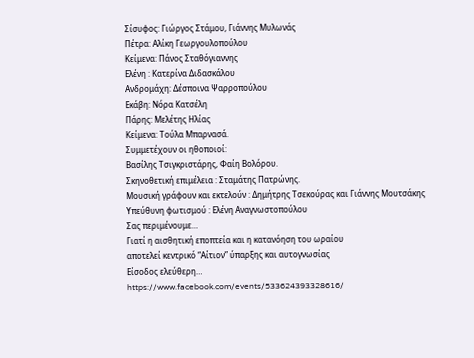Σίσυφος: Γιώργος Στάμου, Γιάννης Μυλωνάς
Πέτρα: Αλίκη Γεωργουλοπούλου
Κείμενα: Πάνος Σταθόγιαννης
Ελένη : Κατερίνα Διδασκάλου
Ανδρομάχη: Δέσποινα Ψαρροπούλου
Εκάβη: Νόρα Κατσέλη
Πάρης: Μελέτης Ηλίας
Κείμενα: Τούλα Μπαρνασά.
Συμμετέχουν οι ηθοποιοί:
Βασίλης Τσιγκριστάρης, Φαίη Βολόρου.
Σκηνοθετική επιμέλεια : Σταμάτης Πατρώνης.
Μουσική γράφουν και εκτελούν : Δημήτρης Τσεκούρας και Γιάννης Μουτσάκης
Υπεύθυνη φωτισμού : Ελένη Αναγνωστοπούλου
Σας περιμένουμε…
Γιατί η αισθητική εποπτεία και η κατανόηση του ωραίου
αποτελεί κεντρικό “Αίτιον” ύπαρξης και αυτογνωσίας
Είσοδος ελεύθερη…
https://www.facebook.com/events/533624393328616/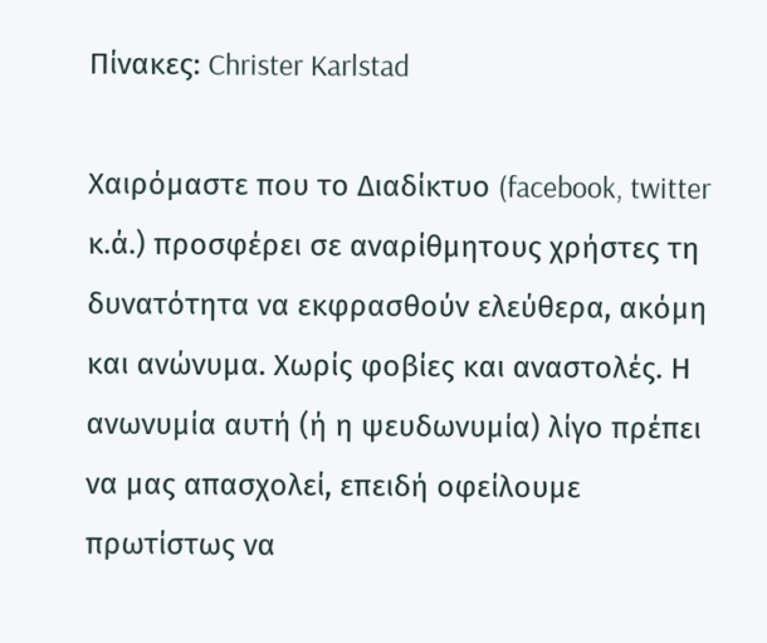Πίνακες: Christer Karlstad

Χαιρόμαστε που το Διαδίκτυο (facebook, twitter κ.ά.) προσφέρει σε αναρίθμητους χρήστες τη δυνατότητα να εκφρασθούν ελεύθερα, ακόμη και ανώνυμα. Χωρίς φοβίες και αναστολές. Η ανωνυμία αυτή (ή η ψευδωνυμία) λίγο πρέπει να μας απασχολεί, επειδή οφείλουμε πρωτίστως να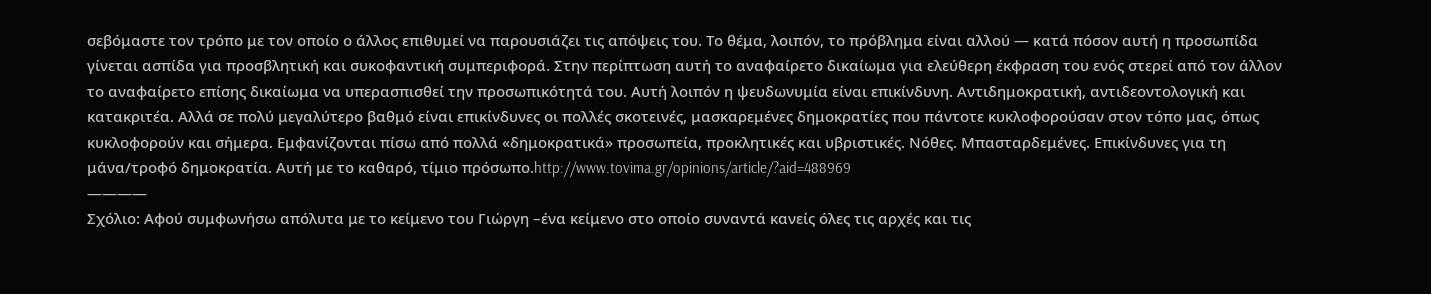σεβόμαστε τον τρόπο με τον οποίο ο άλλος επιθυμεί να παρουσιάζει τις απόψεις του. Το θέμα, λοιπόν, το πρόβλημα είναι αλλού — κατά πόσον αυτή η προσωπίδα γίνεται ασπίδα για προσβλητική και συκοφαντική συμπεριφορά. Στην περίπτωση αυτή το αναφαίρετο δικαίωμα για ελεύθερη έκφραση του ενός στερεί από τον άλλον το αναφαίρετο επίσης δικαίωμα να υπερασπισθεί την προσωπικότητά του. Αυτή λοιπόν η ψευδωνυμία είναι επικίνδυνη. Αντιδημοκρατική, αντιδεοντολογική και κατακριτέα. Αλλά σε πολύ μεγαλύτερο βαθμό είναι επικίνδυνες οι πολλές σκοτεινές, μασκαρεμένες δημοκρατίες που πάντοτε κυκλοφορούσαν στον τόπο μας, όπως κυκλοφορούν και σήμερα. Εμφανίζονται πίσω από πολλά «δημοκρατικά» προσωπεία, προκλητικές και υβριστικές. Νόθες. Μπασταρδεμένες. Επικίνδυνες για τη μάνα/τροφό δημοκρατία. Αυτή με το καθαρό, τίμιο πρόσωπο.http://www.tovima.gr/opinions/article/?aid=488969
————
Σχόλιο: Αφού συμφωνήσω απόλυτα με το κείμενο του Γιώργη –ένα κείμενο στο οποίο συναντά κανείς όλες τις αρχές και τις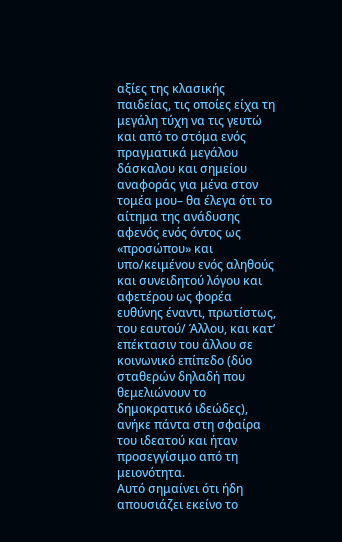αξίες της κλασικής παιδείας, τις οποίες είχα τη μεγάλη τύχη να τις γευτώ και από το στόμα ενός πραγματικά μεγάλου δάσκαλου και σημείου αναφοράς για μένα στον τομέα μου– θα έλεγα ότι το αίτημα της ανάδυσης αφενός ενός όντος ως «προσώπου» και υπο/κειμένου ενός αληθούς και συνειδητού λόγου και αφετέρου ως φορέα ευθύνης έναντι, πρωτίστως, του εαυτού/ Άλλου, και κατ’ επέκτασιν του άλλου σε κοινωνικό επίπεδο (δύο σταθερών δηλαδή που θεμελιώνουν το δημοκρατικό ιδεώδες), ανήκε πάντα στη σφαίρα του ιδεατού και ήταν προσεγγίσιμο από τη μειονότητα.
Αυτό σημαίνει ότι ήδη απουσιάζει εκείνο το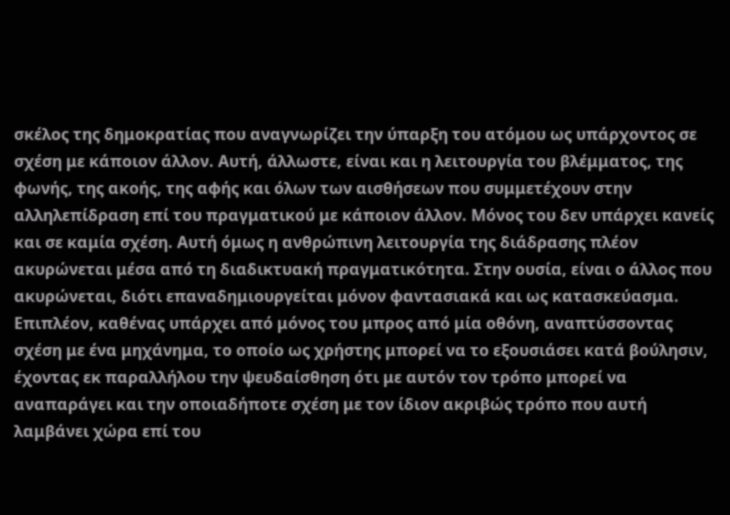σκέλος της δημοκρατίας που αναγνωρίζει την ύπαρξη του ατόμου ως υπάρχοντος σε σχέση με κάποιον άλλον. Αυτή, άλλωστε, είναι και η λειτουργία του βλέμματος, της φωνής, της ακοής, της αφής και όλων των αισθήσεων που συμμετέχουν στην αλληλεπίδραση επί του πραγματικού με κάποιον άλλον. Μόνος του δεν υπάρχει κανείς και σε καμία σχέση. Αυτή όμως η ανθρώπινη λειτουργία της διάδρασης πλέον ακυρώνεται μέσα από τη διαδικτυακή πραγματικότητα. Στην ουσία, είναι ο άλλος που ακυρώνεται, διότι επαναδημιουργείται μόνον φαντασιακά και ως κατασκεύασμα. Επιπλέον, καθένας υπάρχει από μόνος του μπρος από μία οθόνη, αναπτύσσοντας σχέση με ένα μηχάνημα, το οποίο ως χρήστης μπορεί να το εξουσιάσει κατά βούλησιν, έχοντας εκ παραλλήλου την ψευδαίσθηση ότι με αυτόν τον τρόπο μπορεί να αναπαράγει και την οποιαδήποτε σχέση με τον ίδιον ακριβώς τρόπο που αυτή λαμβάνει χώρα επί του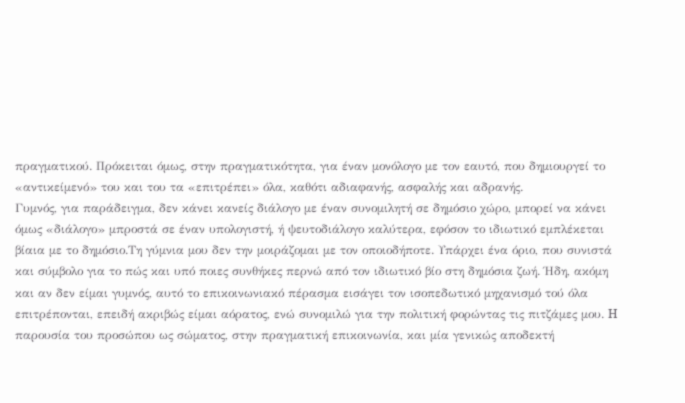πραγματικού. Πρόκειται όμως, στην πραγματικότητα, για έναν μονόλογο με τον εαυτό, που δημιουργεί το «αντικείμενό» του και του τα «επιτρέπει» όλα, καθότι αδιαφανής, ασφαλής και αδρανής.
Γυμνός, για παράδειγμα, δεν κάνει κανείς διάλογο με έναν συνομιλητή σε δημόσιο χώρο, μπορεί να κάνει όμως «διάλογο» μπροστά σε έναν υπολογιστή, ή ψευτοδιάλογο καλύτερα, εφόσον το ιδιωτικό εμπλέκεται βίαια με το δημόσιο.Τη γύμνια μου δεν την μοιράζομαι με τον οποιοδήποτε. Υπάρχει ένα όριο, που συνιστά και σύμβολο για το πώς και υπό ποιες συνθήκες περνώ από τον ιδιωτικό βίο στη δημόσια ζωή. Ήδη, ακόμη και αν δεν είμαι γυμνός, αυτό το επικοινωνιακό πέρασμα εισάγει τον ισοπεδωτικό μηχανισμό τού όλα επιτρέπονται, επειδή ακριβώς είμαι αόρατος, ενώ συνομιλώ για την πολιτική φορώντας τις πιτζάμες μου. H παρουσία του προσώπου ως σώματος, στην πραγματική επικοινωνία, και μία γενικώς αποδεκτή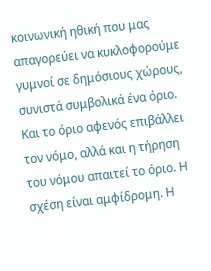κοινωνική ηθική που μας απαγορεύει να κυκλοφορούμε γυμνοί σε δημόσιους χώρους, συνιστά συμβολικά ένα όριο. Kαι το όριο αφενός επιβάλλει τον νόμο, αλλά και η τήρηση του νόμου απαιτεί το όριο. Η σχέση είναι αμφίδρομη. Η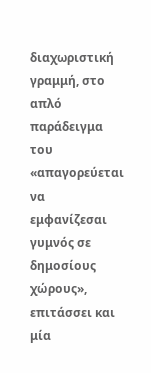διαχωριστική γραμμή, στο απλό παράδειγμα του «απαγορεύεται να εμφανίζεσαι γυμνός σε δημοσίους χώρους», επιτάσσει και μία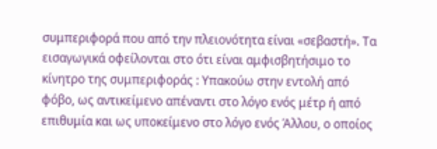συμπεριφορά που από την πλειονότητα είναι «σεβαστή». Τα εισαγωγικά οφείλονται στο ότι είναι αμφισβητήσιμο το κίνητρο της συμπεριφοράς : Yπακούω στην εντολή από φόβο, ως αντικείμενο απέναντι στο λόγο ενός μέτρ ή από επιθυμία και ως υποκείμενο στο λόγο ενός Άλλου, ο οποίος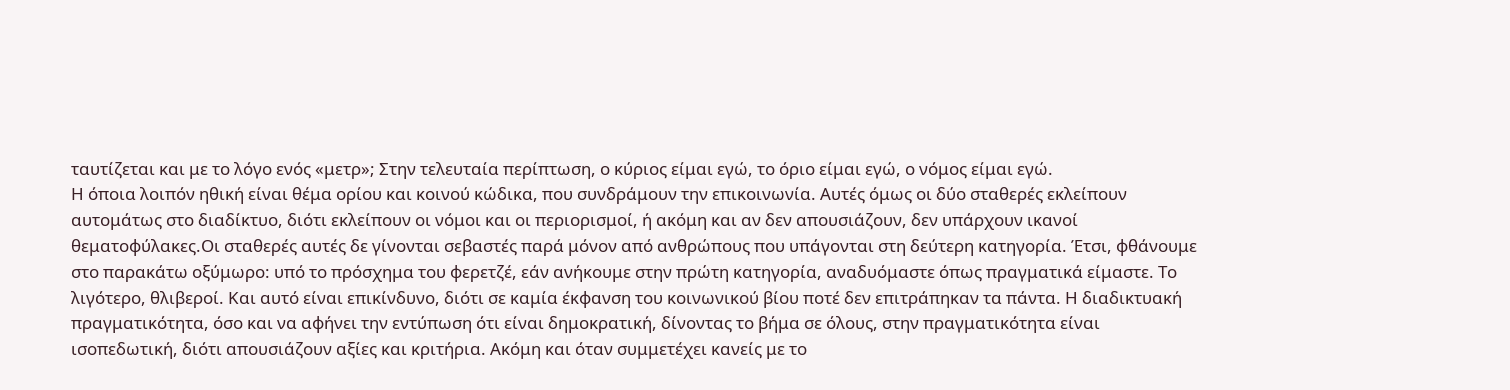ταυτίζεται και με το λόγο ενός «μετρ»; Στην τελευταία περίπτωση, ο κύριος είμαι εγώ, το όριο είμαι εγώ, ο νόμος είμαι εγώ.
Η όποια λοιπόν ηθική είναι θέμα ορίου και κοινού κώδικα, που συνδράμουν την επικοινωνία. Αυτές όμως οι δύο σταθερές εκλείπουν αυτομάτως στο διαδίκτυο, διότι εκλείπουν οι νόμοι και οι περιορισμοί, ή ακόμη και αν δεν απουσιάζουν, δεν υπάρχουν ικανοί θεματοφύλακες.Οι σταθερές αυτές δε γίνονται σεβαστές παρά μόνον από ανθρώπους που υπάγονται στη δεύτερη κατηγορία. Έτσι, φθάνουμε στο παρακάτω οξύμωρο: υπό το πρόσχημα του φερετζέ, εάν ανήκουμε στην πρώτη κατηγορία, αναδυόμαστε όπως πραγματικά είμαστε. Το λιγότερο, θλιβεροί. Και αυτό είναι επικίνδυνο, διότι σε καμία έκφανση του κοινωνικού βίου ποτέ δεν επιτράπηκαν τα πάντα. Η διαδικτυακή πραγματικότητα, όσο και να αφήνει την εντύπωση ότι είναι δημοκρατική, δίνοντας το βήμα σε όλους, στην πραγματικότητα είναι ισοπεδωτική, διότι απουσιάζουν αξίες και κριτήρια. Ακόμη και όταν συμμετέχει κανείς με το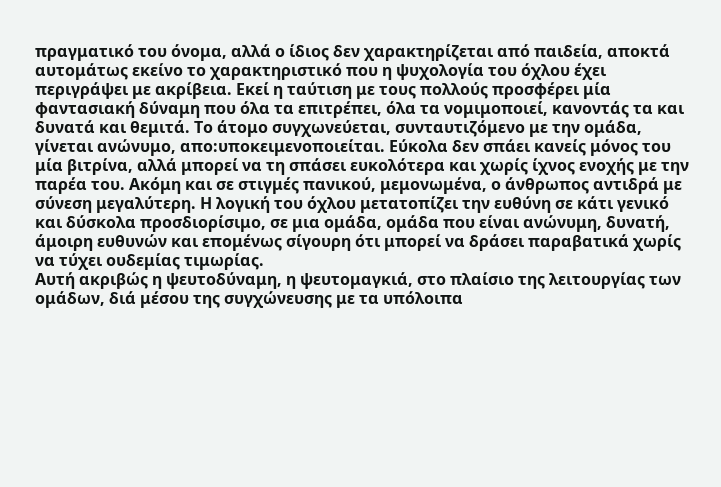πραγματικό του όνομα, αλλά ο ίδιος δεν χαρακτηρίζεται από παιδεία, αποκτά αυτομάτως εκείνο το χαρακτηριστικό που η ψυχολογία του όχλου έχει περιγράψει με ακρίβεια. Εκεί η ταύτιση με τους πολλούς προσφέρει μία φαντασιακή δύναμη που όλα τα επιτρέπει, όλα τα νομιμοποιεί, κανοντάς τα και δυνατά και θεμιτά. Το άτομο συγχωνεύεται, συνταυτιζόμενο με την ομάδα, γίνεται ανώνυμο, απο:υποκειμενοποιείται. Εύκολα δεν σπάει κανείς μόνος του μία βιτρίνα, αλλά μπορεί να τη σπάσει ευκολότερα και χωρίς ίχνος ενοχής με την παρέα του. Ακόμη και σε στιγμές πανικού, μεμονωμένα, ο άνθρωπος αντιδρά με σύνεση μεγαλύτερη. Η λογική του όχλου μετατοπίζει την ευθύνη σε κάτι γενικό και δύσκολα προσδιορίσιμο, σε μια ομάδα, ομάδα που είναι ανώνυμη, δυνατή, άμοιρη ευθυνών και επομένως σίγουρη ότι μπορεί να δράσει παραβατικά χωρίς να τύχει ουδεμίας τιμωρίας.
Αυτή ακριβώς η ψευτοδύναμη, η ψευτομαγκιά, στο πλαίσιο της λειτουργίας των ομάδων, διά μέσου της συγχώνευσης με τα υπόλοιπα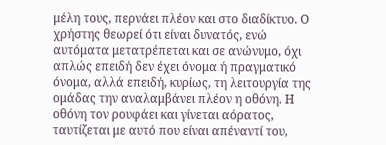μέλη τους, περνάει πλέον και στο διαδίκτυο. Ο χρήστης θεωρεί ότι είναι δυνατός, ενώ αυτόματα μετατρέπεται και σε ανώνυμο, όχι απλώς επειδή δεν έχει όνομα ή πραγματικό όνομα, αλλά επειδή, κυρίως, τη λειτουργία της ομάδας την αναλαμβάνει πλέον η οθόνη. Η οθόνη τον ρουφάει και γίνεται αόρατος, ταυτίζεται με αυτό που είναι απέναντί του,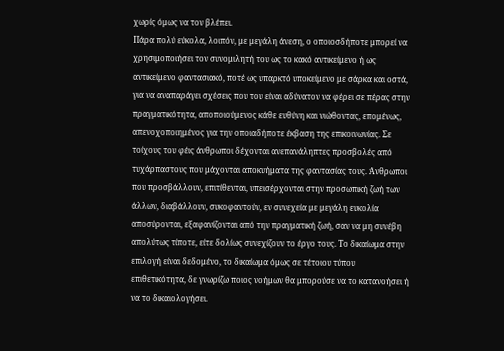χωρίς όμως να τον βλέπει.
Πάρα πολύ εύκολα, λοιπόν, με μεγάλη άνεση, ο οποιοσδήποτε μπορεί να χρησιμοποιήσει τον συνομιλητή του ως το κακό αντικείμενο ή ως αντικείμενο φαντασιακό, ποτέ ως υπαρκτό υποκείμενο με σάρκα και οστά, για να αναπαράγει σχέσεις που του είναι αδύνατον να φέρει σε πέρας στην πραγματικότητα, αποποιούμενος κάθε ευθύνη και νιώθοντας, επομένως, απενοχοποιημένος για την οποιαδήποτε έκβαση της επικοινωνίας. Σε τοίχους του φέις άνθρωποι δέχονται ανεπανάληπτες προσβολές από τυχάρπαστους που μάχονται αποκυήματα της φαντασίας τους. Άνθρωποι που προσβάλλουν, επιτίθενται, υπεισέρχονται στην προσωπική ζωή των άλλων, διαβάλλουν, συκοφαντούν, εν συνεχεία με μεγάλη ευκολία αποσύρονται, εξαφανίζονται από την πραγματική ζωή, σαν να μη συνέβη απολύτως τίποτε, είτε δολίως συνεχίζουν το έργο τους. Το δικαίωμα στην επιλογή είναι δεδομένο, το δικαίωμα όμως σε τέτοιου τύπου επιθετικότητα, δε γνωρίζω ποιος νοήμων θα μπορούσε να το κατανοήσει ή να το δικαιολογήσει.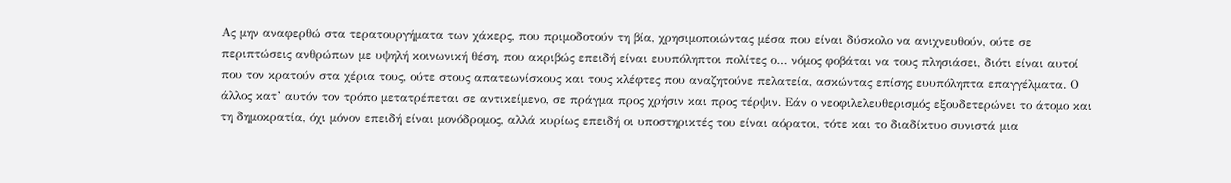Ας μην αναφερθώ στα τερατουργήματα των χάκερς, που πριμοδοτούν τη βία, χρησιμοποιώντας μέσα που είναι δύσκολο να ανιχνευθούν, ούτε σε περιπτώσεις ανθρώπων με υψηλή κοινωνική θέση, που ακριβώς επειδή είναι ευυπόληπτοι πολίτες ο… νόμος φοβάται να τους πλησιάσει, διότι είναι αυτοί που τον κρατούν στα χέρια τους, ούτε στους απατεωνίσκους και τους κλέφτες που αναζητούνε πελατεία, ασκώντας επίσης ευυπόληπτα επαγγέλματα. Ο άλλος κατ’ αυτόν τον τρόπο μετατρέπεται σε αντικείμενο, σε πράγμα προς χρήσιν και προς τέρψιν. Εάν ο νεοφιλελευθερισμός εξουδετερώνει το άτομο και τη δημοκρατία, όχι μόνον επειδή είναι μονόδρομος, αλλά κυρίως επειδή οι υποστηρικτές του είναι αόρατοι, τότε και το διαδίκτυο συνιστά μια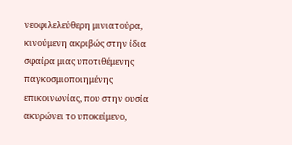νεοφιλελεύθερη μινιατούρα, κινούμενη ακριβώς στην ίδια σφαίρα μιας υποτιθέμενης παγκοσμιοποιημένης επικοινωνίας, που στην ουσία ακυρώνει το υποκείμενο,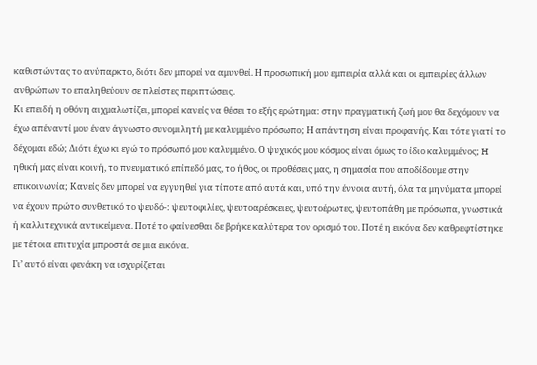καθιστώντας το ανύπαρκτο, διότι δεν μπορεί να αμυνθεί. Η προσωπική μου εμπειρία αλλά και οι εμπειρίες άλλων ανθρώπων το επαληθεύουν σε πλείστες περιπτώσεις.
Κι επειδή η οθόνη αιχμαλωτίζει, μπορεί κανείς να θέσει το εξής ερώτημα: στην πραγματική ζωή μου θα δεχόμουν να έχω απέναντί μου έναν άγνωστο συνομιλητή με καλυμμένο πρόσωπο; Η απάντηση είναι προφανής. Και τότε γιατί το δέχομαι εδώ; Διότι έχω κι εγώ το πρόσωπό μου καλυμμένο. Ο ψυχικός μου κόσμος είναι όμως το ίδιο καλυμμένος; H ηθική μας είναι κοινή, το πνευματικό επίπεδό μας, το ήθος, οι προθέσεις μας, η σημασία που αποδίδουμε στην επικοινωνία; Κανείς δεν μπορεί να εγγυηθεί για τίποτε από αυτά και, υπό την έννοια αυτή, όλα τα μηνύματα μπορεί να έχουν πρώτο συνθετικό το ψευδό-: ψευτοφιλίες, ψευτοαρέσκειες, ψευτοέρωτες, ψευτοπάθη με πρόσωπα, γνωστικά ή καλλιτεχνικά αντικείμενα. Ποτέ το φαίνεσθαι δε βρήκε καλύτερα τον ορισμό του. Ποτέ η εικόνα δεν καθρεφτίστηκε με τέτοια επιτυχία μπροστά σε μια εικόνα.
Γι’ αυτό είναι φενάκη να ισχυρίζεται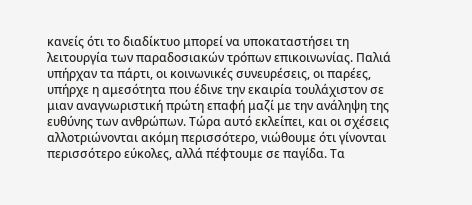κανείς ότι το διαδίκτυο μπορεί να υποκαταστήσει τη λειτουργία των παραδοσιακών τρόπων επικοινωνίας. Παλιά υπήρχαν τα πάρτι, οι κοινωνικές συνευρέσεις, οι παρέες, υπήρχε η αμεσότητα που έδινε την εκαιρία τουλάχιστον σε μιαν αναγνωριστική πρώτη επαφή μαζί με την ανάληψη της ευθύνης των ανθρώπων. Τώρα αυτό εκλείπει, και οι σχέσεις αλλοτριώνονται ακόμη περισσότερο, νιώθουμε ότι γίνονται περισσότερο εύκολες, αλλά πέφτουμε σε παγίδα. Τα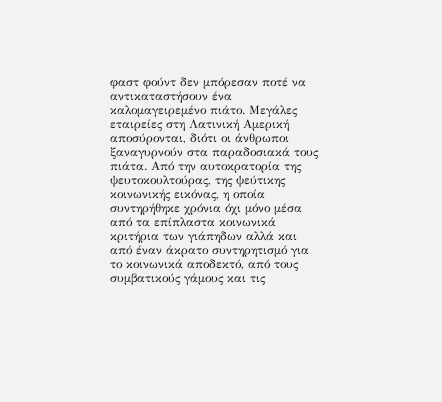φαστ φούντ δεν μπόρεσαν ποτέ να αντικαταστήσουν ένα καλομαγειρεμένο πιάτο. Μεγάλες εταιρείες στη Λατινική Αμερική αποσύρονται, διότι οι άνθρωποι ξαναγυρνούν στα παραδοσιακά τους πιάτα. Από την αυτοκρατορία της ψευτοκουλτούρας, της ψεύτικης κοινωνικής εικόνας, η οποία συντηρήθηκε χρόνια όχι μόνο μέσα από τα επίπλαστα κοινωνικά κριτήρια των γιάπηδων αλλά και από έναν άκρατο συντηρητισμό για το κοινωνικά αποδεκτό, από τους συμβατικούς γάμους και τις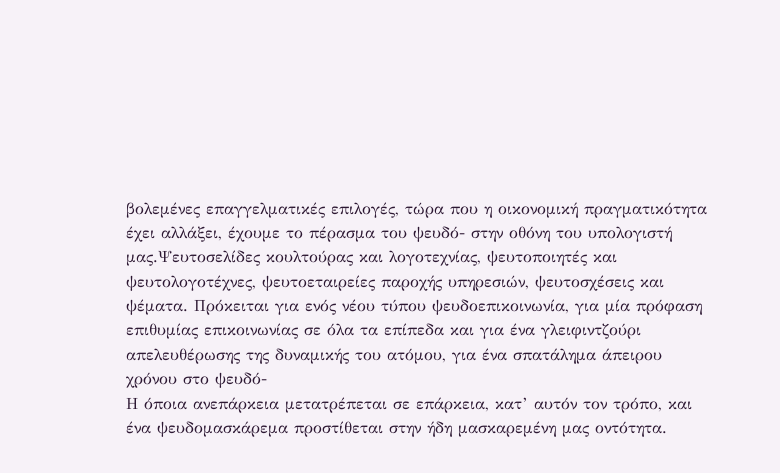βολεμένες επαγγελματικές επιλογές, τώρα που η οικονομική πραγματικότητα έχει αλλάξει, έχουμε το πέρασμα του ψευδό- στην οθόνη του υπολογιστή μας.Ψευτοσελίδες κουλτούρας και λογοτεχνίας, ψευτοποιητές και ψευτολογοτέχνες, ψευτοεταιρείες παροχής υπηρεσιών, ψευτοσχέσεις και ψέματα. Πρόκειται για ενός νέου τύπου ψευδοεπικοινωνία, για μία πρόφαση επιθυμίας επικοινωνίας σε όλα τα επίπεδα και για ένα γλειφιντζούρι απελευθέρωσης της δυναμικής του ατόμου, για ένα σπατάλημα άπειρου χρόνου στο ψευδό-
Η όποια ανεπάρκεια μετατρέπεται σε επάρκεια, κατ’ αυτόν τον τρόπο, και ένα ψευδομασκάρεμα προστίθεται στην ήδη μασκαρεμένη μας οντότητα.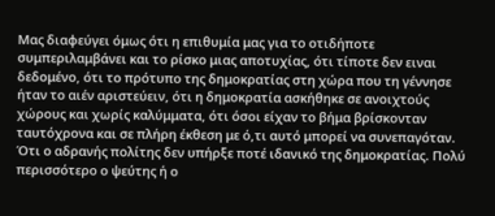Μας διαφεύγει όμως ότι η επιθυμία μας για το οτιδήποτε συμπεριλαμβάνει και το ρίσκο μιας αποτυχίας, ότι τίποτε δεν ειναι δεδομένο, ότι το πρότυπο της δημοκρατίας στη χώρα που τη γέννησε ήταν το αιέν αριστεύειν, ότι η δημοκρατία ασκήθηκε σε ανοιχτούς χώρους και χωρίς καλύμματα, ότι όσοι είχαν το βήμα βρίσκονταν ταυτόχρονα και σε πλήρη έκθεση με ό,τι αυτό μπορεί να συνεπαγόταν. Ότι ο αδρανής πολίτης δεν υπήρξε ποτέ ιδανικό της δημοκρατίας. Πολύ περισσότερο ο ψεύτης ή ο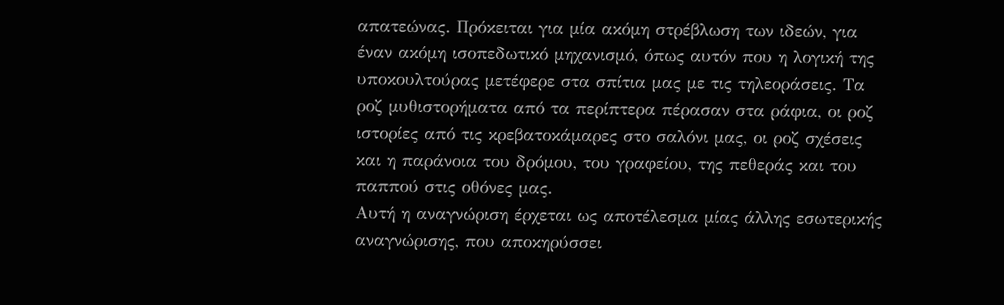απατεώνας. Πρόκειται για μία ακόμη στρέβλωση των ιδεών, για έναν ακόμη ισοπεδωτικό μηχανισμό, όπως αυτόν που η λογική της υποκουλτούρας μετέφερε στα σπίτια μας με τις τηλεοράσεις. Τα ροζ μυθιστορήματα από τα περίπτερα πέρασαν στα ράφια, οι ροζ ιστορίες από τις κρεβατοκάμαρες στο σαλόνι μας, οι ροζ σχέσεις και η παράνοια του δρόμου, του γραφείου, της πεθεράς και του παππού στις οθόνες μας.
Αυτή η αναγνώριση έρχεται ως αποτέλεσμα μίας άλλης εσωτερικής αναγνώρισης, που αποκηρύσσει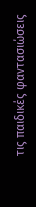τις παιδικές φαντασιώσεις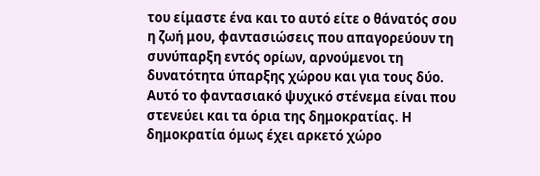του είμαστε ένα και το αυτό είτε ο θάνατός σου η ζωή μου, φαντασιώσεις που απαγορεύουν τη συνύπαρξη εντός ορίων, αρνούμενοι τη δυνατότητα ύπαρξης χώρου και για τους δύο. Αυτό το φαντασιακό ψυχικό στένεμα είναι που στενεύει και τα όρια της δημοκρατίας. Η δημοκρατία όμως έχει αρκετό χώρο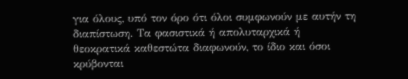για όλους, υπό τον όρο ότι όλοι συμφωνούν με αυτήν τη διαπίστωση. Τα φασιστικά ή απολυταρχικά ή θεοκρατικά καθεστώτα διαφωνούν, το ίδιο και όσοι κρύβονται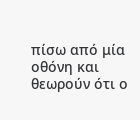πίσω από μία οθόνη και θεωρούν ότι ο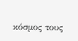κόσμος τους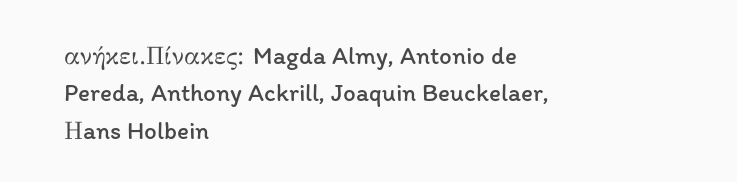ανήκει.Πίνακες: Magda Almy, Antonio de Pereda, Anthony Ackrill, Joaquin Beuckelaer, Ηans Holbein